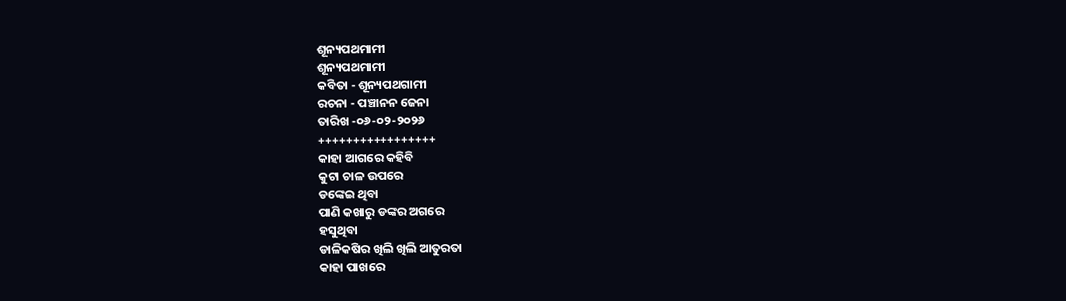ଶୂନ୍ୟପଥମାମୀ
ଶୂନ୍ୟପଥମାମୀ
କବିତା - ଶୂନ୍ୟପଥଗାମୀ
ରଚନା - ପଞ୍ଚାନନ ଜେନା
ତାରିଖ -୦୬-୦୨-୨୦୨୬
+++++++++++++++++
କାହା ଆଗରେ କହିବି
କୁଟା ଚାଳ ଉପରେ
ଡଙ୍କେଇ ଥିବା
ପାଣି କଖାରୁ ଡଙ୍କର ଅଗରେ
ହସୁଥିବା
ଡାଳିକଷିର ଖିଲି ଖିଲି ଆତୁରତା
କାହା ପାଖରେ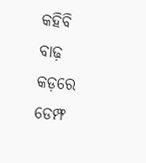କହିବି
ବାଢ଼ କଡ଼ରେ ଡେମ୍ଫ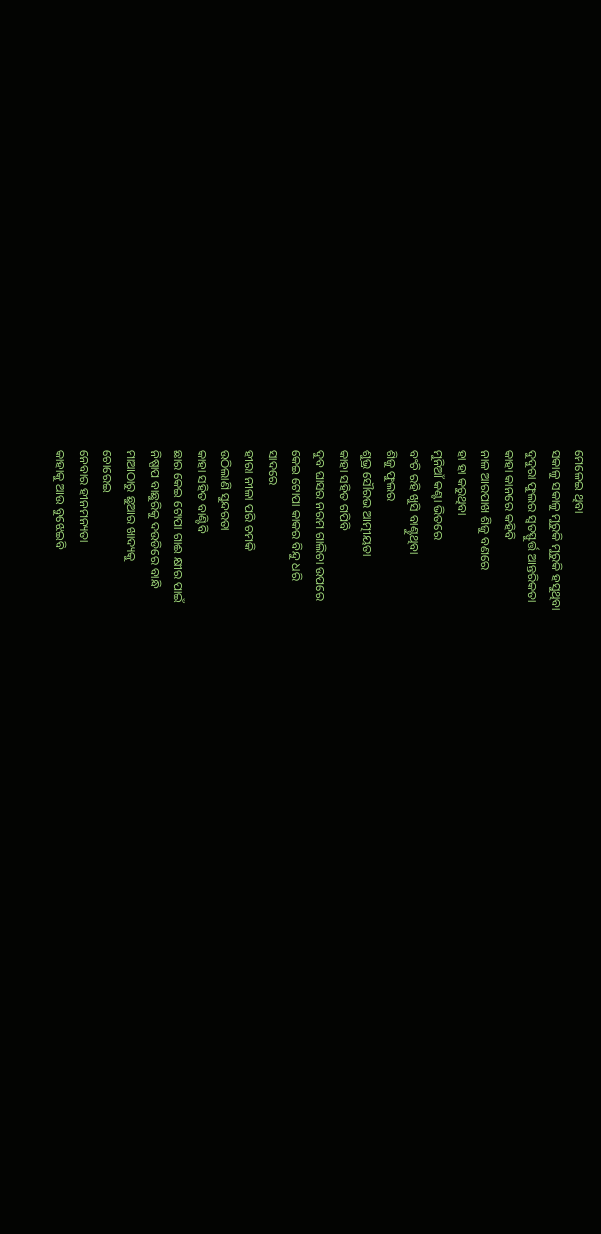ମେଳେଇ ଥିବା
ସକାଳୁ ସକାଳୁ ମୁରୁକି ମୁରୁକି ହସୁଥିବା
ଦୁଦୁରା ଫୁଲର ସ୍ଵତସ୍ଫୁର୍ତ୍ତ ଆନ୍ତରିକତା
କାହା କାନରେ କହିବି
ନାଳ ଆରପାଖ ଶିଜୁ ବଣରେ
ହା ହା କରୁଥିବା
ମୁନିଆଁ କଣ୍ଟା ଭିତରେ
ବଂଚି ରହି ଖୁସି ବାଣ୍ଟୁଥିବା
ଶିଜୁ ଫୁଲର
ଶୁଭ୍ର ସୌରଭ ଆତ୍ମୀୟତା
କାହା ସହିତ ଗପିବି
ଦୁବ ଘାସର ନରମ ଗାଲିଚା ଉପରେ
କେଇ ଟୋପା କାକର ବିନ୍ଦୁ ଧରି
ସାଦରେ
ହୀରା ନୀଳା ପରି ଚମକି
ଉଠିଲାଣି ସୁନ୍ଦରତା
କାହା ସହିତ ବାଣ୍ଟିବି
ଛାର କେଇ ଟୋପା ଗାଈ କ୍ଷୀର ପାଇଁ
ନିଷ୍ପାପ ବାଛୁରିକୁ ଦଉଡିରେ ବାନ୍ଧି
ମାଆଠାରୁ ଛୁଆର ଖାଦ୍ୟକୁ
ଚୋରେଇ
ନେବାର ହୀନମନ୍ୟତା
କାହାକୁ ଆଉ ବୁଝେଇବି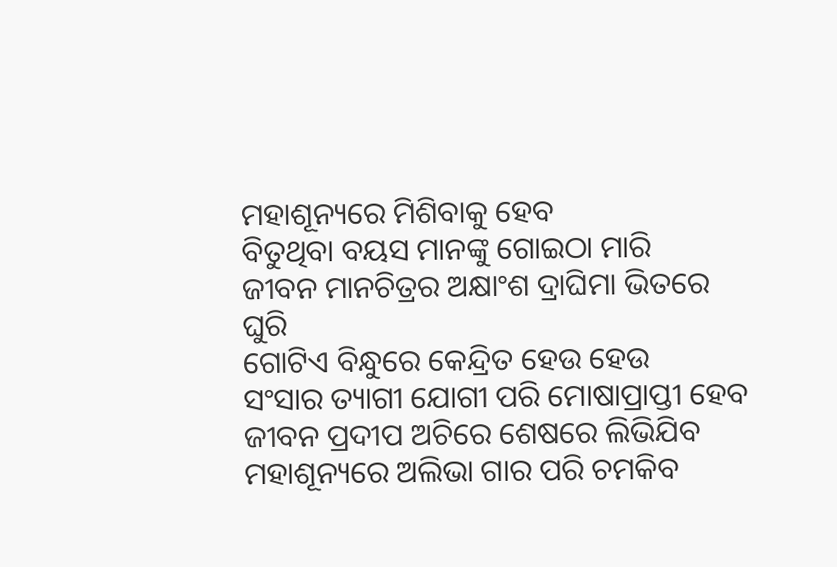ମହାଶୂନ୍ୟରେ ମିଶିବାକୁ ହେବ
ବିତୁଥିବା ବୟସ ମାନଙ୍କୁ ଗୋଇଠା ମାରି
ଜୀବନ ମାନଚିତ୍ରର ଅକ୍ଷାଂଶ ଦ୍ରାଘିମା ଭିତରେ ଘୁରି
ଗୋଟିଏ ବିନ୍ଧୁରେ କେନ୍ଦ୍ରିତ ହେଉ ହେଉ
ସଂସାର ତ୍ୟାଗୀ ଯୋଗୀ ପରି ମୋଷାପ୍ରାପ୍ତୀ ହେବ
ଜୀବନ ପ୍ରଦୀପ ଅଚିରେ ଶେଷରେ ଲିଭିଯିବ
ମହାଶୂନ୍ୟରେ ଅଲିଭା ଗାର ପରି ଚମକିବ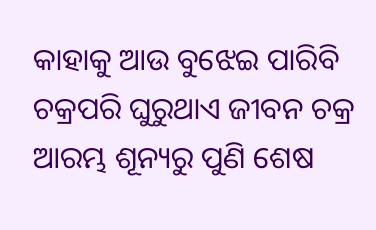କାହାକୁ ଆଉ ବୁଝେଇ ପାରିବି
ଚକ୍ରପରି ଘୁରୁଥାଏ ଜୀବନ ଚକ୍ର
ଆରମ୍ଭ ଶୂନ୍ୟରୁ ପୁଣି ଶେଷ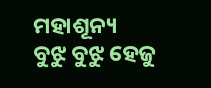ମହାଶୂନ୍ୟ
ବୁଝୁ ବୁଝୁ ହେଜୁ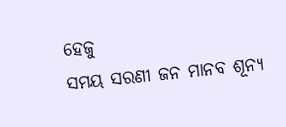ହେଜୁ
ସମୟ ସରଣୀ ଜନ ମାନବ ଶୂନ୍ୟ